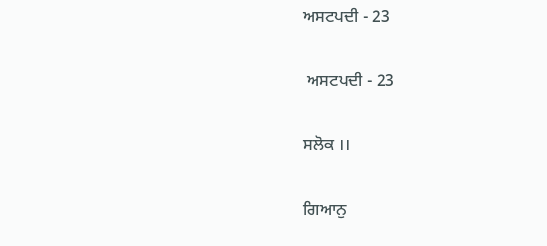ਅਸਟਪਦੀ - 23

 ਅਸਟਪਦੀ - 23

ਸਲੋਕ ।।

ਗਿਆਨੁ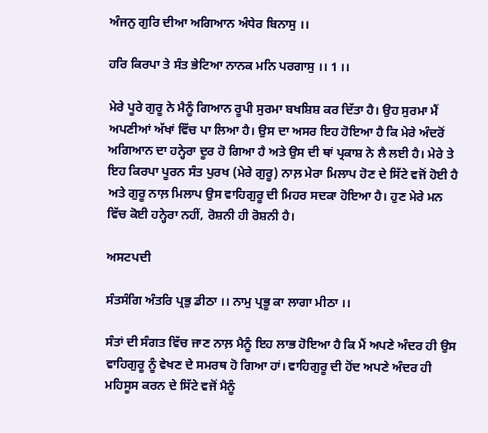ਅੰਜਨੁ ਗੁਰਿ ਦੀਆ ਅਗਿਆਨ ਅੰਧੇਰ ਬਿਨਾਸੁ ।।

ਹਰਿ ਕਿਰਪਾ ਤੇ ਸੰਤ ਭੇਟਿਆ ਨਾਨਕ ਮਨਿ ਪਰਗਾਸੁ ।। 1 ।।

ਮੇਰੇ ਪੂਰੇ ਗੁਰੂ ਨੇ ਮੈਨੂੰ ਗਿਆਨ ਰੂਪੀ ਸੁਰਮਾ ਬਖਸ਼ਿਸ਼ ਕਰ ਦਿੱਤਾ ਹੈ। ਉਹ ਸੁਰਮਾ ਮੈਂ ਅਪਣੀਆਂ ਅੱਖਾਂ ਵਿੱਚ ਪਾ ਲਿਆ ਹੈ। ਉਸ ਦਾ ਅਸਰ ਇਹ ਹੋਇਆ ਹੈ ਕਿ ਮੇਰੇ ਅੰਦਰੋਂ ਅਗਿਆਨ ਦਾ ਹਨ੍ਹੇਰਾ ਦੂਰ ਹੋ ਗਿਆ ਹੈ ਅਤੇ ਉਸ ਦੀ ਥਾਂ ਪ੍ਰਕਾਸ਼ ਨੇ ਲੈ ਲਈ ਹੈ। ਮੇਰੇ ਤੇ ਇਹ ਕਿਰਪਾ ਪੂਰਨ ਸੰਤ ਪੁਰਖ (ਮੇਰੇ ਗੁਰੂ) ਨਾਲ਼ ਮੇਰਾ ਮਿਲਾਪ ਹੋਣ ਦੇ ਸਿੱਟੇ ਵਜੋਂ ਹੋਈ ਹੈ ਅਤੇ ਗੁਰੂ ਨਾਲ਼ ਮਿਲਾਪ ਉਸ ਵਾਹਿਗੁਰੂ ਦੀ ਮਿਹਰ ਸਦਕਾ ਹੋਇਆ ਹੈ। ਹੁਣ ਮੇਰੇ ਮਨ ਵਿੱਚ ਕੋਈ ਹਨ੍ਹੇਰਾ ਨਹੀਂ, ਰੋਸ਼ਨੀ ਹੀ ਰੋਸ਼ਨੀ ਹੈ।

ਅਸਟਪਦੀ

ਸੰਤਸੰਗਿ ਅੰਤਰਿ ਪ੍ਰਭੁ ਡੀਠਾ ।। ਨਾਮੁ ਪ੍ਰਭੂ ਕਾ ਲਾਗਾ ਮੀਠਾ ।।

ਸੰਤਾਂ ਦੀ ਸੰਗਤ ਵਿੱਚ ਜਾਣ ਨਾਲ਼ ਮੈਨੂੰ ਇਹ ਲਾਭ ਹੋਇਆ ਹੈ ਕਿ ਮੈਂ ਅਪਣੇ ਅੰਦਰ ਹੀ ਉਸ ਵਾਹਿਗੁਰੂ ਨੂੰ ਵੇਖਣ ਦੇ ਸਮਰਥ ਹੋ ਗਿਆ ਹਾਂ। ਵਾਹਿਗੁਰੂ ਦੀ ਹੋਂਦ ਅਪਣੇ ਅੰਦਰ ਹੀ ਮਹਿਸੂਸ ਕਰਨ ਦੇ ਸਿੱਟੇ ਵਜੋਂ ਮੈਨੂੰ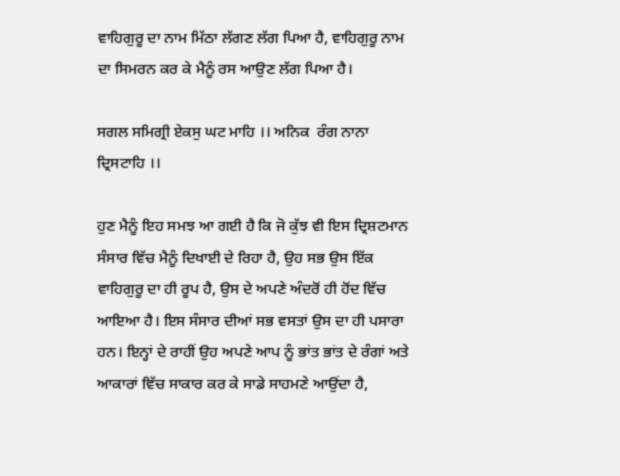ਵਾਹਿਗੁਰੂ ਦਾ ਨਾਮ ਮਿੱਠਾ ਲੱਗਣ ਲੱਗ ਪਿਆ ਹੈ, ਵਾਹਿਗੁਰੂ ਨਾਮ ਦਾ ਸਿਮਰਨ ਕਰ ਕੇ ਮੈਨੂੰ ਰਸ ਆਉਣ ਲੱਗ ਪਿਆ ਹੈ।

ਸਗਲ ਸਮਿਗ੍ਰੀ ਏਕਸੁ ਘਟ ਮਾਹਿ ।। ਅਨਿਕ  ਰੰਗ ਨਾਨਾ ਦ੍ਰਿਸਟਾਹਿ ।।

ਹੁਣ ਮੈਨੂੰ ਇਹ ਸਮਝ ਆ ਗਈ ਹੈ ਕਿ ਜੋ ਕੁੱਝ ਵੀ ਇਸ ਦ੍ਰਿਸ਼ਟਮਾਨ ਸੰਸਾਰ ਵਿੱਚ ਮੈਨੂੰ ਦਿਖਾਈ ਦੇ ਰਿਹਾ ਹੈ, ਉਹ ਸਭ ਉਸ ਇੱਕ ਵਾਹਿਗੁਰੂ ਦਾ ਹੀ ਰੂਪ ਹੈ, ਉਸ ਦੇ ਅਪਣੇ ਅੰਦਰੋਂ ਹੀ ਹੋਂਦ ਵਿੱਚ ਆਇਆ ਹੈ। ਇਸ ਸੰਸਾਰ ਦੀਆਂ ਸਭ ਵਸਤਾਂ ਉਸ ਦਾ ਹੀ ਪਸਾਰਾ ਹਨ। ਇਨ੍ਹਾਂ ਦੇ ਰਾਹੀਂ ਉਹ ਅਪਣੇ ਆਪ ਨੂੰ ਭਾਂਤ ਭਾਂਤ ਦੇ ਰੰਗਾਂ ਅਤੇ ਆਕਾਰਾਂ ਵਿੱਚ ਸਾਕਾਰ ਕਰ ਕੇ ਸਾਡੇ ਸਾਹਮਣੇ ਆਉਂਦਾ ਹੈ,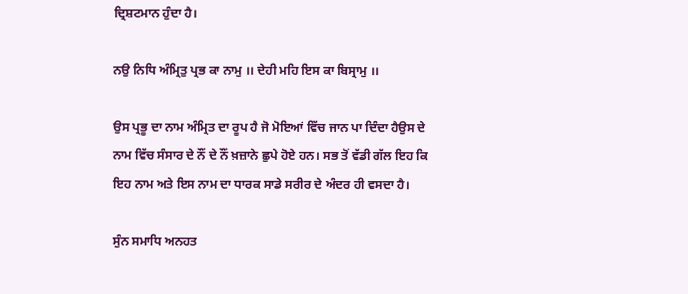ਦ੍ਰਿਸ਼ਟਮਾਨ ਹੁੰਦਾ ਹੈ।

ਨਉ ਨਿਧਿ ਅੰਮ੍ਰਿਤੁ ਪ੍ਰਭ ਕਾ ਨਾਮੁ ।। ਦੇਹੀ ਮਹਿ ਇਸ ਕਾ ਬਿਸ੍ਰਾਮੁ ।।

ਉਸ ਪ੍ਰਭੂ ਦਾ ਨਾਮ ਅੰਮ੍ਰਿਤ ਦਾ ਰੂਪ ਹੈ ਜੋ ਮੋਇਆਂ ਵਿੱਚ ਜਾਨ ਪਾ ਦਿੰਦਾ ਹੈਉਸ ਦੇ ਨਾਮ ਵਿੱਚ ਸੰਸਾਰ ਦੇ ਨੌਂ ਦੇ ਨੌਂ ਖ਼ਜ਼ਾਨੇ ਛੁਪੇ ਹੋਏ ਹਨ। ਸਭ ਤੋਂ ਵੱਡੀ ਗੱਲ ਇਹ ਕਿ ਇਹ ਨਾਮ ਅਤੇ ਇਸ ਨਾਮ ਦਾ ਧਾਰਕ ਸਾਡੇ ਸਰੀਰ ਦੇ ਅੰਦਰ ਹੀ ਵਸਦਾ ਹੈ।

ਸੁੰਨ ਸਮਾਧਿ ਅਨਹਤ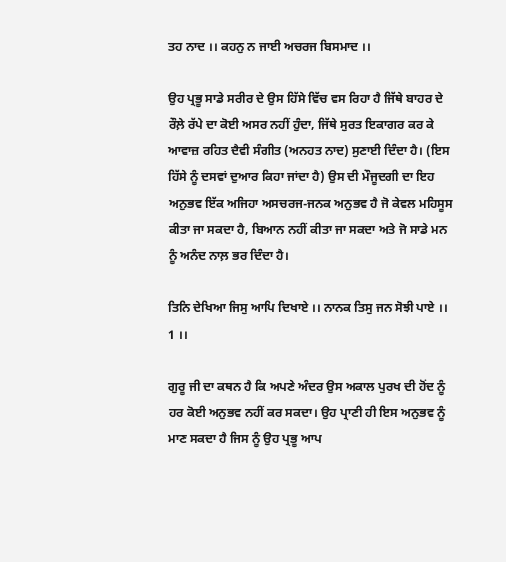ਤਹ ਨਾਦ ।। ਕਹਨੁ ਨ ਜਾਈ ਅਚਰਜ ਬਿਸਮਾਦ ।।

ਉਹ ਪ੍ਰਭੂ ਸਾਡੇ ਸਰੀਰ ਦੇ ਉਸ ਹਿੱਸੇ ਵਿੱਚ ਵਸ ਰਿਹਾ ਹੈ ਜਿੱਥੇ ਬਾਹਰ ਦੇ ਰੌਲ਼ੇ ਰੱਪੇ ਦਾ ਕੋਈ ਅਸਰ ਨਹੀਂ ਹੁੰਦਾ, ਜਿੱਥੇ ਸੁਰਤ ਇਕਾਗਰ ਕਰ ਕੇ ਆਵਾਜ਼ ਰਹਿਤ ਦੈਵੀ ਸੰਗੀਤ (ਅਨਹਤ ਨਾਦ) ਸੁਣਾਈ ਦਿੰਦਾ ਹੈ। (ਇਸ ਹਿੱਸੇ ਨੂੰ ਦਸਵਾਂ ਦੁਆਰ ਕਿਹਾ ਜਾਂਦਾ ਹੈ) ਉਸ ਦੀ ਮੌਜੂਦਗੀ ਦਾ ਇਹ ਅਨੁਭਵ ਇੱਕ ਅਜਿਹਾ ਅਸਚਰਜ-ਜਨਕ ਅਨੁਭਵ ਹੈ ਜੋ ਕੇਵਲ ਮਹਿਸੂਸ ਕੀਤਾ ਜਾ ਸਕਦਾ ਹੈ, ਬਿਆਨ ਨਹੀਂ ਕੀਤਾ ਜਾ ਸਕਦਾ ਅਤੇ ਜੋ ਸਾਡੇ ਮਨ ਨੂੰ ਅਨੰਦ ਨਾਲ਼ ਭਰ ਦਿੰਦਾ ਹੈ।

ਤਿਨਿ ਦੇਖਿਆ ਜਿਸੁ ਆਪਿ ਦਿਖਾਏ ।। ਨਾਨਕ ਤਿਸੁ ਜਨ ਸੋਝੀ ਪਾਏ ।। 1 ।।

ਗੁਰੂ ਜੀ ਦਾ ਕਥਨ ਹੈ ਕਿ ਅਪਣੇ ਅੰਦਰ ਉਸ ਅਕਾਲ ਪੁਰਖ ਦੀ ਹੋਂਦ ਨੂੰ ਹਰ ਕੋਈ ਅਨੁਭਵ ਨਹੀਂ ਕਰ ਸਕਦਾ। ਉਹ ਪ੍ਰਾਣੀ ਹੀ ਇਸ ਅਨੁਭਵ ਨੂੰ ਮਾਣ ਸਕਦਾ ਹੈ ਜਿਸ ਨੂੰ ਉਹ ਪ੍ਰਭੂ ਆਪ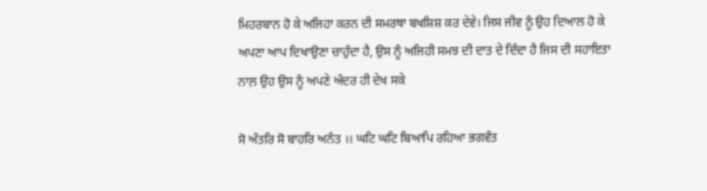ਮਿਹਰਬਾਨ ਹੋ ਕੇ ਅਜਿਹਾ ਕਰਨ ਦੀ ਸਮਰਥਾ ਬਖਸ਼ਿਸ਼ ਕਰ ਦੇਵੇ। ਜਿਸ ਜੀਵ ਨੂੰ ਉਹ ਦਿਆਲ ਹੋ ਕੇ ਅਪਣਾ ਆਪ ਦਿਖਾਉਣਾ ਚਾਹੁੰਦਾ ਹੈ, ਉਸ ਨੂੰ ਅਜਿਹੀ ਸਮਝ ਦੀ ਦਾਤ ਦੇ ਦਿੰਦਾ ਹੈ ਜਿਸ ਦੀ ਸਹਾਇਤਾ ਨਾਲ਼ ਉਹ ਉਸ ਨੂੰ ਅਪਣੇ ਅੰਦਰ ਹੀ ਦੇਖ ਸਕੇ

ਸੋ ਅੰਤਰਿ ਸੋ ਬਾਹਰਿ ਅਨੰਤ ।। ਘਟਿ ਘਟਿ ਬਿਆਪਿ ਰਹਿਆ ਭਗਵੰਤ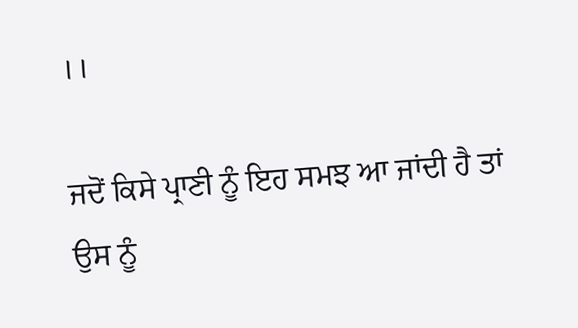।।

ਜਦੋਂ ਕਿਸੇ ਪ੍ਰਾਣੀ ਨੂੰ ਇਹ ਸਮਝ ਆ ਜਾਂਦੀ ਹੈ ਤਾਂ ਉਸ ਨੂੰ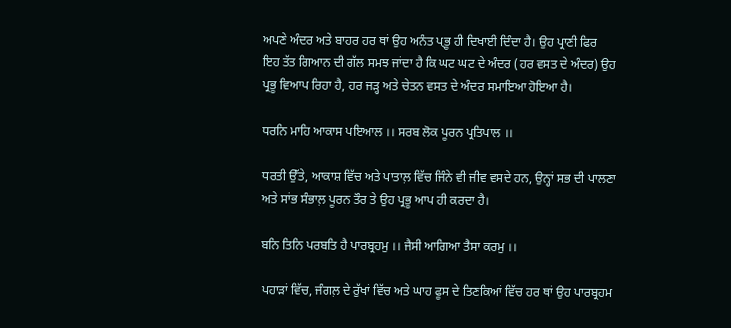ਅਪਣੇ ਅੰਦਰ ਅਤੇ ਬਾਹਰ ਹਰ ਥਾਂ ਉਹ ਅਨੰਤ ਪ੍ਭੂ ਹੀ ਦਿਖਾਈ ਦਿੰਦਾ ਹੈ। ਉਹ ਪ੍ਰਾਣੀ ਫਿਰ ਇਹ ਤੱਤ ਗਿਆਨ ਦੀ ਗੱਲ ਸਮਝ ਜਾਂਦਾ ਹੈ ਕਿ ਘਟ ਘਟ ਦੇ ਅੰਦਰ (ਹਰ ਵਸਤ ਦੇ ਅੰਦਰ) ਉਹ ਪ੍ਰਭੂ ਵਿਆਪ ਰਿਹਾ ਹੈ, ਹਰ ਜੜ੍ਹ ਅਤੇ ਚੇਤਨ ਵਸਤ ਦੇ ਅੰਦਰ ਸਮਾਇਆ ਹੋਇਆ ਹੈ।

ਧਰਨਿ ਮਾਹਿ ਆਕਾਸ ਪਇਆਲ ।। ਸਰਬ ਲੋਕ ਪੂਰਨ ਪ੍ਰਤਿਪਾਲ ।।

ਧਰਤੀ ਉੱਤੇ, ਆਕਾਸ਼ ਵਿੱਚ ਅਤੇ ਪਾਤਾਲ਼ ਵਿੱਚ ਜਿੰਨੇ ਵੀ ਜੀਵ ਵਸਦੇ ਹਨ, ਉਨ੍ਹਾਂ ਸਭ ਦੀ ਪਾਲਣਾ ਅਤੇ ਸਾਂਭ ਸੰਭਾਲ਼ ਪੂਰਨ ਤੌਰ ਤੇ ਉਹ ਪ੍ਰਭੂ ਆਪ ਹੀ ਕਰਦਾ ਹੈ।

ਬਨਿ ਤਿਨਿ ਪਰਬਤਿ ਹੈ ਪਾਰਬ੍ਰਹਮੁ ।। ਜੈਸੀ ਆਗਿਆ ਤੈਸਾ ਕਰਮੁ ।।

ਪਹਾੜਾਂ ਵਿੱਚ, ਜੰਗਲ਼ ਦੇ ਰੁੱਖਾਂ ਵਿੱਚ ਅਤੇ ਘਾਹ ਫੂਸ ਦੇ ਤਿਣਕਿਆਂ ਵਿੱਚ ਹਰ ਥਾਂ ਉਹ ਪਾਰਬ੍ਰਹਮ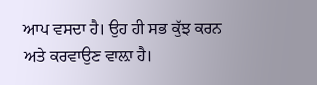ਆਪ ਵਸਦਾ ਹੈ। ਉਹ ਹੀ ਸਭ ਕੁੱਝ ਕਰਨ ਅਤੇ ਕਰਵਾਉਣ ਵਾਲ਼ਾ ਹੈ।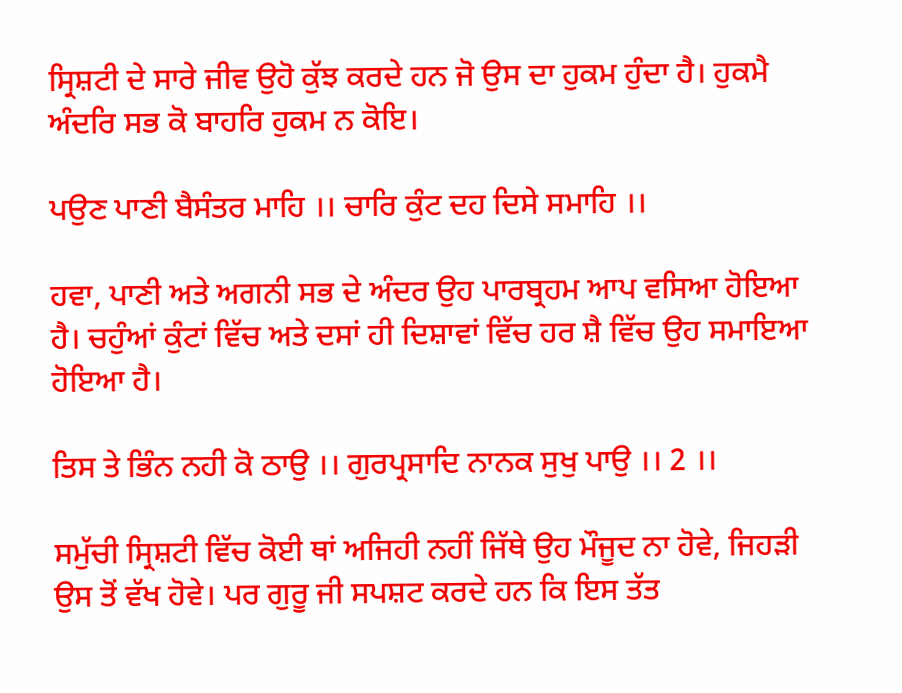ਸ੍ਰਿਸ਼ਟੀ ਦੇ ਸਾਰੇ ਜੀਵ ਉਹੋ ਕੁੱਝ ਕਰਦੇ ਹਨ ਜੋ ਉਸ ਦਾ ਹੁਕਮ ਹੁੰਦਾ ਹੈ। ਹੁਕਮੈ ਅੰਦਰਿ ਸਭ ਕੋ ਬਾਹਰਿ ਹੁਕਮ ਨ ਕੋਇ।

ਪਉਣ ਪਾਣੀ ਬੈਸੰਤਰ ਮਾਹਿ ।। ਚਾਰਿ ਕੁੰਟ ਦਹ ਦਿਸੇ ਸਮਾਹਿ ।।

ਹਵਾ, ਪਾਣੀ ਅਤੇ ਅਗਨੀ ਸਭ ਦੇ ਅੰਦਰ ਉਹ ਪਾਰਬ੍ਰਹਮ ਆਪ ਵਸਿਆ ਹੋਇਆ ਹੈ। ਚਹੁੰਆਂ ਕੁੰਟਾਂ ਵਿੱਚ ਅਤੇ ਦਸਾਂ ਹੀ ਦਿਸ਼ਾਵਾਂ ਵਿੱਚ ਹਰ ਸ਼ੈ ਵਿੱਚ ਉਹ ਸਮਾਇਆ ਹੋਇਆ ਹੈ।

ਤਿਸ ਤੇ ਭਿੰਨ ਨਹੀ ਕੋ ਠਾਉ ।। ਗੁਰਪ੍ਰਸਾਦਿ ਨਾਨਕ ਸੁਖੁ ਪਾਉ ।। 2 ।।

ਸਮੁੱਚੀ ਸ੍ਰਿਸ਼ਟੀ ਵਿੱਚ ਕੋਈ ਥਾਂ ਅਜਿਹੀ ਨਹੀਂ ਜਿੱਥੇ ਉਹ ਮੌਜੂਦ ਨਾ ਹੋਵੇ, ਜਿਹੜੀ ਉਸ ਤੋਂ ਵੱਖ ਹੋਵੇ। ਪਰ ਗੁਰੂ ਜੀ ਸਪਸ਼ਟ ਕਰਦੇ ਹਨ ਕਿ ਇਸ ਤੱਤ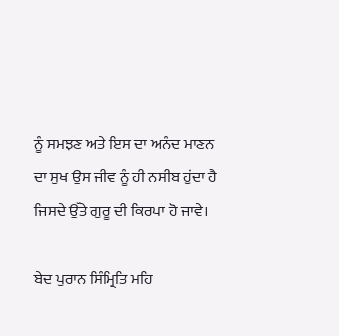ਨੂੰ ਸਮਝਣ ਅਤੇ ਇਸ ਦਾ ਅਨੰਦ ਮਾਣਨ ਦਾ ਸੁਖ ਉਸ ਜੀਵ ਨੂੰ ਹੀ ਨਸੀਬ ਹੁਂਦਾ ਹੈ ਜਿਸਦੇ ਉੱਤੇ ਗੁਰੂ ਦੀ ਕਿਰਪਾ ਹੋ ਜਾਵੇ।

ਬੇਦ ਪੁਰਾਨ ਸਿੰਮ੍ਰਿਤਿ ਮਹਿ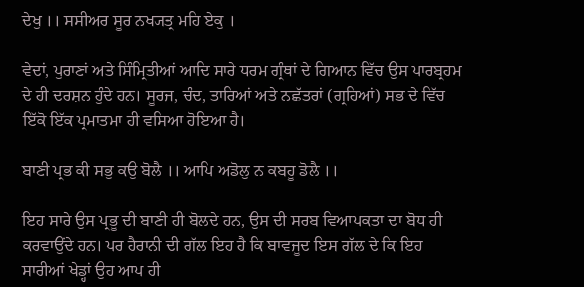ਦੇਖੁ ।। ਸਸੀਅਰ ਸੂਰ ਨਖ੍ਯਤ੍ਰ ਮਹਿ ਏਕੁ ।

ਵੇਦਾਂ, ਪੁਰਾਣਾਂ ਅਤੇ ਸਿੰਮ੍ਰਿਤੀਆਂ ਆਦਿ ਸਾਰੇ ਧਰਮ ਗ੍ਰੰਥਾਂ ਦੇ ਗਿਆਨ ਵਿੱਚ ਉਸ ਪਾਰਬ੍ਰਹਮ ਦੇ ਹੀ ਦਰਸ਼ਨ ਹੁੰਦੇ ਹਨ। ਸੂਰਜ, ਚੰਦ, ਤਾਰਿਆਂ ਅਤੇ ਨਛੱਤਰਾਂ (ਗ੍ਰਹਿਆਂ) ਸਭ ਦੇ ਵਿੱਚ ਇੱਕੋ ਇੱਕ ਪ੍ਰਮਾਤਮਾ ਹੀ ਵਸਿਆ ਹੋਇਆ ਹੈ।

ਬਾਣੀ ਪ੍ਰਭ ਕੀ ਸਭੁ ਕਉ ਬੋਲੈ ।। ਆਪਿ ਅਡੋਲੁ ਨ ਕਬਹੂ ਡੋਲੈ ।।

ਇਹ ਸਾਰੇ ਉਸ ਪ੍ਰਭੂ ਦੀ ਬਾਣੀ ਹੀ ਬੋਲਦੇ ਹਨ, ਉਸ ਦੀ ਸਰਬ ਵਿਆਪਕਤਾ ਦਾ ਬੋਧ ਹੀ ਕਰਵਾਉਂਦੇ ਹਨ। ਪਰ ਹੈਰਾਨੀ ਦੀ ਗੱਲ ਇਹ ਹੈ ਕਿ ਬਾਵਜੂਦ ਇਸ ਗੱਲ ਦੇ ਕਿ ਇਹ ਸਾਰੀਆਂ ਖੇਡ੍ਹਾਂ ਉਹ ਆਪ ਹੀ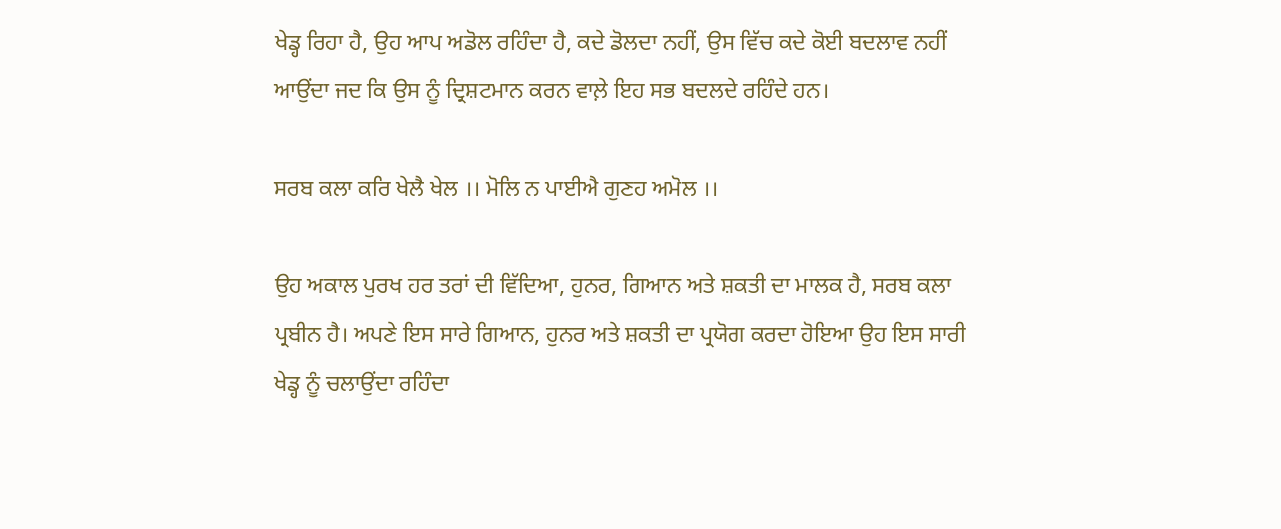ਖੇਡ੍ਹ ਰਿਹਾ ਹੈ, ਉਹ ਆਪ ਅਡੋਲ ਰਹਿੰਦਾ ਹੈ, ਕਦੇ ਡੋਲਦਾ ਨਹੀਂ, ਉਸ ਵਿੱਚ ਕਦੇ ਕੋਈ ਬਦਲਾਵ ਨਹੀਂ ਆਉਂਦਾ ਜਦ ਕਿ ਉਸ ਨੂੰ ਦ੍ਰਿਸ਼ਟਮਾਨ ਕਰਨ ਵਾਲ਼ੇ ਇਹ ਸਭ ਬਦਲਦੇ ਰਹਿੰਦੇ ਹਨ।

ਸਰਬ ਕਲਾ ਕਰਿ ਖੇਲੈ ਖੇਲ ।। ਮੋਲਿ ਨ ਪਾਈਐ ਗੁਣਹ ਅਮੋਲ ।।

ਉਹ ਅਕਾਲ ਪੁਰਖ ਹਰ ਤਰਾਂ ਦੀ ਵਿੱਦਿਆ, ਹੁਨਰ, ਗਿਆਨ ਅਤੇ ਸ਼ਕਤੀ ਦਾ ਮਾਲਕ ਹੈ, ਸਰਬ ਕਲਾ ਪ੍ਰਬੀਨ ਹੈ। ਅਪਣੇ ਇਸ ਸਾਰੇ ਗਿਆਨ, ਹੁਨਰ ਅਤੇ ਸ਼ਕਤੀ ਦਾ ਪ੍ਰਯੋਗ ਕਰਦਾ ਹੋਇਆ ਉਹ ਇਸ ਸਾਰੀ ਖੇਡ੍ਹ ਨੂੰ ਚਲਾਉਂਦਾ ਰਹਿੰਦਾ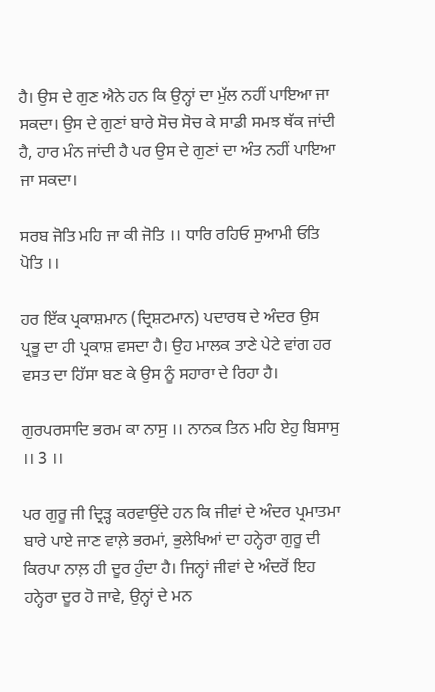ਹੈ। ਉਸ ਦੇ ਗੁਣ ਐਨੇ ਹਨ ਕਿ ਉਨ੍ਹਾਂ ਦਾ ਮੁੱਲ ਨਹੀਂ ਪਾਇਆ ਜਾ ਸਕਦਾ। ਉਸ ਦੇ ਗੁਣਾਂ ਬਾਰੇ ਸੋਚ ਸੋਚ ਕੇ ਸਾਡੀ ਸਮਝ ਥੱਕ ਜਾਂਦੀ ਹੈ, ਹਾਰ ਮੰਨ ਜਾਂਦੀ ਹੈ ਪਰ ਉਸ ਦੇ ਗੁਣਾਂ ਦਾ ਅੰਤ ਨਹੀਂ ਪਾਇਆ ਜਾ ਸਕਦਾ।

ਸਰਬ ਜੋਤਿ ਮਹਿ ਜਾ ਕੀ ਜੋਤਿ ।। ਧਾਰਿ ਰਹਿਓ ਸੁਆਮੀ ਓਤਿ ਪੋਤਿ ।।

ਹਰ ਇੱਕ ਪ੍ਰਕਾਸ਼ਮਾਨ (ਦ੍ਰਿਸ਼ਟਮਾਨ) ਪਦਾਰਥ ਦੇ ਅੰਦਰ ਉਸ ਪ੍ਰਭੂ ਦਾ ਹੀ ਪ੍ਰਕਾਸ਼ ਵਸਦਾ ਹੈ। ਉਹ ਮਾਲਕ ਤਾਣੇ ਪੇਟੇ ਵਾਂਗ ਹਰ ਵਸਤ ਦਾ ਹਿੱਸਾ ਬਣ ਕੇ ਉਸ ਨੂੰ ਸਹਾਰਾ ਦੇ ਰਿਹਾ ਹੈ।

ਗੁਰਪਰਸਾਦਿ ਭਰਮ ਕਾ ਨਾਸੁ ।। ਨਾਨਕ ਤਿਨ ਮਹਿ ਏਹੁ ਬਿਸਾਸੁ ।। 3 ।।

ਪਰ ਗੁਰੂ ਜੀ ਦ੍ਰਿੜ੍ਹ ਕਰਵਾਉਂਦੇ ਹਨ ਕਿ ਜੀਵਾਂ ਦੇ ਅੰਦਰ ਪ੍ਰਮਾਤਮਾ ਬਾਰੇ ਪਾਏ ਜਾਣ ਵਾਲ਼ੇ ਭਰਮਾਂ, ਭੁਲੇਖਿਆਂ ਦਾ ਹਨ੍ਹੇਰਾ ਗੁਰੂ ਦੀ ਕਿਰਪਾ ਨਾਲ਼ ਹੀ ਦੂਰ ਹੁੰਦਾ ਹੈ। ਜਿਨ੍ਹਾਂ ਜੀਵਾਂ ਦੇ ਅੰਦਰੋਂ ਇਹ ਹਨ੍ਹੇਰਾ ਦੂਰ ਹੋ ਜਾਵੇ, ਉਨ੍ਹਾਂ ਦੇ ਮਨ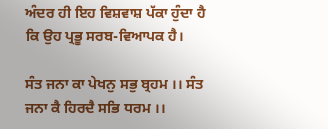ਅੰਦਰ ਹੀ ਇਹ ਵਿਸ਼ਵਾਸ਼ ਪੱਕਾ ਹੁੰਦਾ ਹੈ ਕਿ ਉਹ ਪ੍ਰਭੂ ਸਰਬ-ਵਿਆਪਕ ਹੈ।

ਸੰਤ ਜਨਾ ਕਾ ਪੇਖਨੁ ਸਭੁ ਬ੍ਰਹਮ ।। ਸੰਤ ਜਨਾ ਕੈ ਹਿਰਦੈ ਸਭਿ ਧਰਮ ।।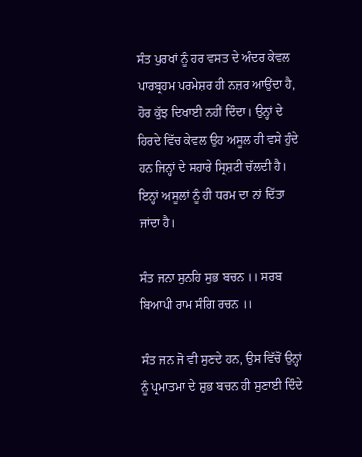ਸੰਤ ਪੁਰਖਾਂ ਨੂੰ ਹਰ ਵਸਤ ਦੇ ਅੰਦਰ ਕੇਵਲ ਪਾਰਬ੍ਰਹਮ ਪਰਮੇਸ਼ਰ ਹੀ ਨਜ਼ਰ ਆਉਂਦਾ ਹੈ, ਹੋਰ ਕੁੱਝ ਦਿਖਾਈ ਨਹੀਂ ਦਿੰਦਾ। ਉਨ੍ਹਾਂ ਦੇ ਹਿਰਦੇ ਵਿੱਚ ਕੇਵਲ ਉਹ ਅਸੂਲ ਹੀ ਵਸੇ ਹੁੰਦੇ ਹਨ ਜਿਨ੍ਹਾਂ ਦੇ ਸਹਾਰੇ ਸ੍ਰਿਸ਼ਟੀ ਚੱਲਦੀ ਹੈ। ਇਨ੍ਹਾਂ ਅਸੂਲਾਂ ਨੂੰ ਹੀ ਧਰਮ ਦਾ ਨਾਂ ਦਿੱਤਾ ਜਾਂਦਾ ਹੈ।

ਸੰਤ ਜਨਾ ਸੁਨਹਿ ਸੁਭ ਬਚਨ ।। ਸਰਬ ਬਿਆਪੀ ਰਾਮ ਸੰਗਿ ਰਚਨ ।।

ਸੰਤ ਜਨ ਜੋ ਵੀ ਸੁਣਦੇ ਹਨ, ਉਸ ਵਿੱਚੋਂ ਉਨ੍ਹਾਂ ਨੂੰ ਪ੍ਰਮਾਤਮਾ ਦੇ ਸ਼ੁਭ ਬਚਨ ਹੀ ਸੁਣਾਈ ਦਿੰਦੇ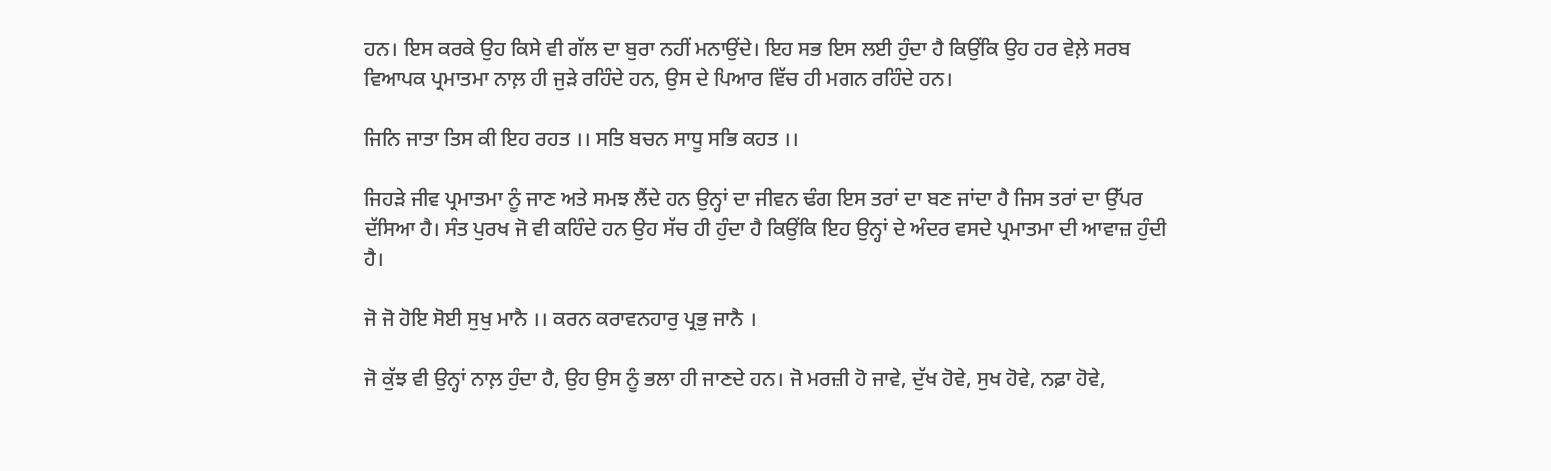ਹਨ। ਇਸ ਕਰਕੇ ਉਹ ਕਿਸੇ ਵੀ ਗੱਲ ਦਾ ਬੁਰਾ ਨਹੀਂ ਮਨਾਉਂਦੇ। ਇਹ ਸਭ ਇਸ ਲਈ ਹੁੰਦਾ ਹੈ ਕਿਉਂਕਿ ਉਹ ਹਰ ਵੇਲ਼ੇ ਸਰਬ ਵਿਆਪਕ ਪ੍ਰਮਾਤਮਾ ਨਾਲ਼ ਹੀ ਜੁੜੇ ਰਹਿੰਦੇ ਹਨ, ਉਸ ਦੇ ਪਿਆਰ ਵਿੱਚ ਹੀ ਮਗਨ ਰਹਿੰਦੇ ਹਨ।

ਜਿਨਿ ਜਾਤਾ ਤਿਸ ਕੀ ਇਹ ਰਹਤ ।। ਸਤਿ ਬਚਨ ਸਾਧੂ ਸਭਿ ਕਹਤ ।।

ਜਿਹੜੇ ਜੀਵ ਪ੍ਰਮਾਤਮਾ ਨੂੰ ਜਾਣ ਅਤੇ ਸਮਝ ਲੈਂਦੇ ਹਨ ਉਨ੍ਹਾਂ ਦਾ ਜੀਵਨ ਢੰਗ ਇਸ ਤਰਾਂ ਦਾ ਬਣ ਜਾਂਦਾ ਹੈ ਜਿਸ ਤਰਾਂ ਦਾ ਉੱਪਰ ਦੱਸਿਆ ਹੈ। ਸੰਤ ਪੁਰਖ ਜੋ ਵੀ ਕਹਿੰਦੇ ਹਨ ਉਹ ਸੱਚ ਹੀ ਹੁੰਦਾ ਹੈ ਕਿਉਂਕਿ ਇਹ ਉਨ੍ਹਾਂ ਦੇ ਅੰਦਰ ਵਸਦੇ ਪ੍ਰਮਾਤਮਾ ਦੀ ਆਵਾਜ਼ ਹੁੰਦੀ ਹੈ।

ਜੋ ਜੋ ਹੋਇ ਸੋਈ ਸੁਖੁ ਮਾਨੈ ।। ਕਰਨ ਕਰਾਵਨਹਾਰੁ ਪ੍ਰਭੁ ਜਾਨੈ ।

ਜੋ ਕੁੱਝ ਵੀ ਉਨ੍ਹਾਂ ਨਾਲ਼ ਹੁੰਦਾ ਹੈ, ਉਹ ਉਸ ਨੂੰ ਭਲਾ ਹੀ ਜਾਣਦੇ ਹਨ। ਜੋ ਮਰਜ਼ੀ ਹੋ ਜਾਵੇ, ਦੁੱਖ ਹੋਵੇ, ਸੁਖ ਹੋਵੇ, ਨਫ਼ਾ ਹੋਵੇ,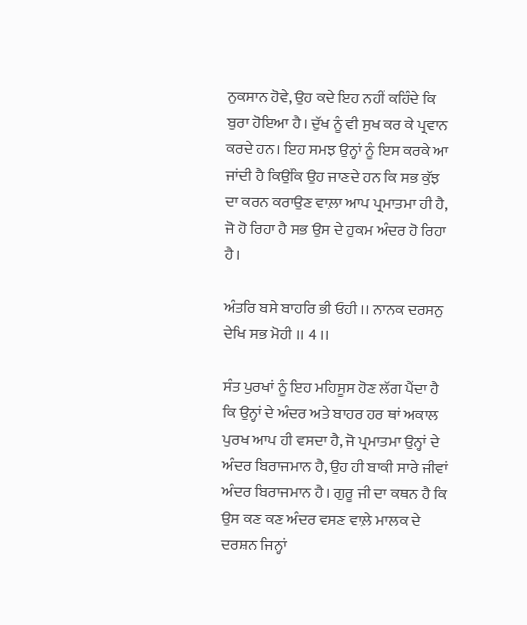ਨੁਕਸਾਨ ਹੋਵੇ, ਉਹ ਕਦੇ ਇਹ ਨਹੀਂ ਕਹਿੰਦੇ ਕਿ ਬੁਰਾ ਹੋਇਆ ਹੈ। ਦੁੱਖ ਨੂੰ ਵੀ ਸੁਖ ਕਰ ਕੇ ਪ੍ਰਵਾਨ ਕਰਦੇ ਹਨ। ਇਹ ਸਮਝ ਉਨ੍ਹਾਂ ਨੂੰ ਇਸ ਕਰਕੇ ਆ ਜਾਂਦੀ ਹੈ ਕਿਉਂਕਿ ਉਹ ਜਾਣਦੇ ਹਨ ਕਿ ਸਭ ਕੁੱਝ ਦਾ ਕਰਨ ਕਰਾਉਣ ਵਾਲ਼ਾ ਆਪ ਪ੍ਰਮਾਤਮਾ ਹੀ ਹੈ, ਜੋ ਹੋ ਰਿਹਾ ਹੈ ਸਭ ਉਸ ਦੇ ਹੁਕਮ ਅੰਦਰ ਹੋ ਰਿਹਾ ਹੈ।

ਅੰਤਰਿ ਬਸੇ ਬਾਹਰਿ ਭੀ ਓਹੀ ।। ਨਾਨਕ ਦਰਸਨੁ ਦੇਖਿ ਸਭ ਮੋਹੀ ।। 4 ।।

ਸੰਤ ਪੁਰਖਾਂ ਨੂੰ ਇਹ ਮਹਿਸੂਸ ਹੋਣ ਲੱਗ ਪੈਂਦਾ ਹੈ ਕਿ ਉਨ੍ਹਾਂ ਦੇ ਅੰਦਰ ਅਤੇ ਬਾਹਰ ਹਰ ਥਾਂ ਅਕਾਲ ਪੁਰਖ ਆਪ ਹੀ ਵਸਦਾ ਹੈ, ਜੋ ਪ੍ਰਮਾਤਮਾ ਉਨ੍ਹਾਂ ਦੇ ਅੰਦਰ ਬਿਰਾਜਮਾਨ ਹੈ, ਉਹ ਹੀ ਬਾਕੀ ਸਾਰੇ ਜੀਵਾਂ ਅੰਦਰ ਬਿਰਾਜਮਾਨ ਹੈ। ਗੁਰੂ ਜੀ ਦਾ ਕਥਨ ਹੈ ਕਿ ਉਸ ਕਣ ਕਣ ਅੰਦਰ ਵਸਣ ਵਾਲ਼ੇ ਮਾਲਕ ਦੇ ਦਰਸ਼ਨ ਜਿਨ੍ਹਾਂ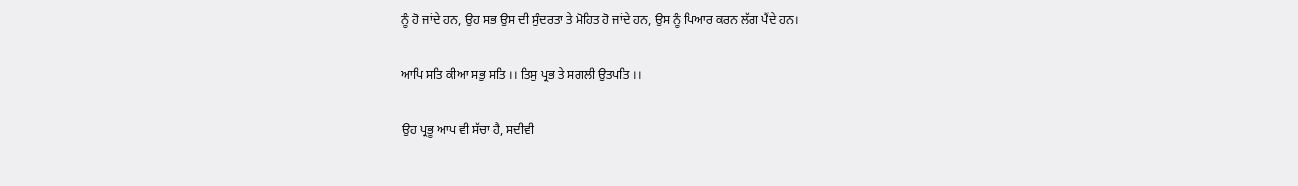ਨੂੰ ਹੋ ਜਾਂਦੇ ਹਨ, ਉਹ ਸਭ ਉਸ ਦੀ ਸੁੰਦਰਤਾ ਤੇ ਮੋਹਿਤ ਹੋ ਜਾਂਦੇ ਹਨ, ਉਸ ਨੂੰ ਪਿਆਰ ਕਰਨ ਲੱਗ ਪੈਂਦੇ ਹਨ।

ਆਪਿ ਸਤਿ ਕੀਆ ਸਭੁ ਸਤਿ ।। ਤਿਸੁ ਪ੍ਰਭ ਤੇ ਸਗਲੀ ਉਤਪਤਿ ।।

ਉਹ ਪ੍ਰਭੂ ਆਪ ਵੀ ਸੱਚਾ ਹੈ, ਸਦੀਵੀ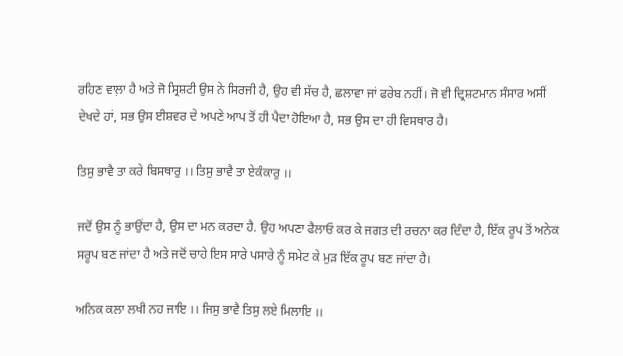ਰਹਿਣ ਵਾਲ਼ਾ ਹੈ ਅਤੇ ਜੋ ਸ੍ਰਿਸ਼ਟੀ ਉਸ ਨੇ ਸਿਰਜੀ ਹੈ, ਉਹ ਵੀ ਸੱਚ ਹੈ, ਛਲਾਵਾ ਜਾਂ ਫਰੇਬ ਨਹੀਂ। ਜੋ ਵੀ ਦ੍ਰਿਸ਼ਟਮਾਨ ਸੰਸਾਰ ਅਸੀਂ ਦੇਖਦੇ ਹਾਂ, ਸਭ ਉਸ ਈਸ਼ਵਰ ਦੇ ਅਪਣੇ ਆਪ ਤੋਂ ਹੀ ਪੈਦਾ ਹੋਇਆ ਹੈ, ਸਭ ਉਸ ਦਾ ਹੀ ਵਿਸਥਾਰ ਹੈ।

ਤਿਸੁ ਭਾਵੈ ਤਾ ਕਰੇ ਬਿਸਥਾਰੁ ।। ਤਿਸੁ ਭਾਵੈ ਤਾ ਏਕੰਕਾਰੁ ।।

ਜਦੋਂ ਉਸ ਨੂੰ ਭਾਉਂਦਾ ਹੈ, ਉਸ ਦਾ ਮਨ ਕਰਦਾ ਹੈ. ਉਹ ਅਪਣਾ ਫੈਲਾਓ ਕਰ ਕੇ ਜਗਤ ਦੀ ਰਚਨਾ ਕਰ ਦਿੰਦਾ ਹੈ, ਇੱਕ ਰੂਪ ਤੋਂ ਅਨੇਕ ਸਰੂਪ ਬਣ ਜਾਂਦਾ ਹੈ ਅਤੇ ਜਦੋਂ ਚਾਹੇ ਇਸ ਸਾਰੇ ਪਸਾਰੇ ਨੂੰ ਸਮੇਟ ਕੇ ਮੁੜ ਇੱਕ ਰੂਪ ਬਣ ਜਾਂਦਾ ਹੈ।

ਅਨਿਕ ਕਲਾ ਲਖੀ ਨਹ ਜਾਇ ।। ਜਿਸੁ ਭਾਵੈ ਤਿਸੁ ਲਏ ਮਿਲਾਇ ।।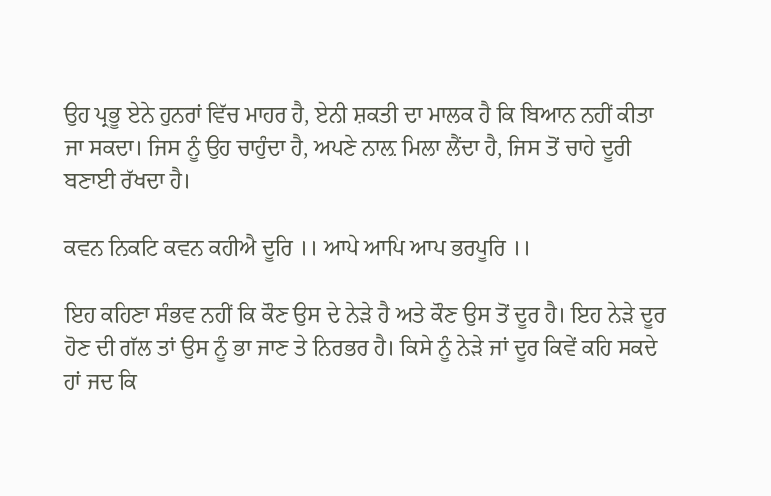ਉਹ ਪ੍ਰਭੂ ਏਨੇ ਹੁਨਰਾਂ ਵਿੱਚ ਮਾਹਰ ਹੈ, ਏਨੀ ਸ਼ਕਤੀ ਦਾ ਮਾਲਕ ਹੈ ਕਿ ਬਿਆਨ ਨਹੀਂ ਕੀਤਾ ਜਾ ਸਕਦਾ। ਜਿਸ ਨੂੰ ਉਹ ਚਾਹੁੰਦਾ ਹੈ, ਅਪਣੇ ਨਾਲ਼ ਮਿਲਾ ਲੈਂਦਾ ਹੈ, ਜਿਸ ਤੋਂ ਚਾਹੇ ਦੂਰੀ ਬਣਾਈ ਰੱਖਦਾ ਹੈ।

ਕਵਨ ਨਿਕਟਿ ਕਵਨ ਕਹੀਐ ਦੂਰਿ ।। ਆਪੇ ਆਪਿ ਆਪ ਭਰਪੂਰਿ ।।

ਇਹ ਕਹਿਣਾ ਸੰਭਵ ਨਹੀਂ ਕਿ ਕੌਣ ਉਸ ਦੇ ਨੇੜੇ ਹੈ ਅਤੇ ਕੌਣ ਉਸ ਤੋਂ ਦੂਰ ਹੈ। ਇਹ ਨੇੜੇ ਦੂਰ ਹੋਣ ਦੀ ਗੱਲ ਤਾਂ ਉਸ ਨੂੰ ਭਾ ਜਾਣ ਤੇ ਨਿਰਭਰ ਹੈ। ਕਿਸੇ ਨੂੰ ਨੇੜੇ ਜਾਂ ਦੂਰ ਕਿਵੇਂ ਕਹਿ ਸਕਦੇ ਹਾਂ ਜਦ ਕਿ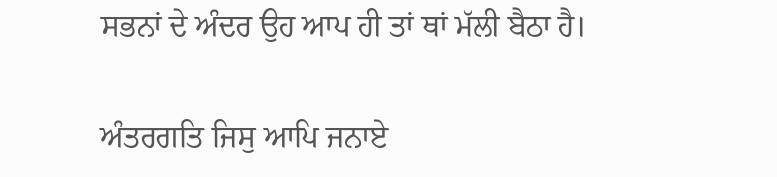ਸਭਨਾਂ ਦੇ ਅੰਦਰ ਉਹ ਆਪ ਹੀ ਤਾਂ ਥਾਂ ਮੱਲੀ ਬੈਠਾ ਹੈ।

ਅੰਤਰਗਤਿ ਜਿਸੁ ਆਪਿ ਜਨਾਏ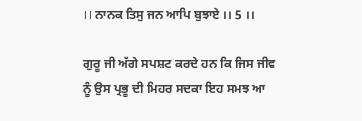।। ਨਾਨਕ ਤਿਸੁ ਜਨ ਆਪਿ ਬੁਝਾਏ ।। 5 ।।

ਗੁਰੂ ਜੀ ਅੱਗੇ ਸਪਸ਼ਟ ਕਰਦੇ ਹਨ ਕਿ ਜਿਸ ਜੀਵ ਨੂੰ ਉਸ ਪ੍ਰਭੂ ਦੀ ਮਿਹਰ ਸਦਕਾ ਇਹ ਸਮਝ ਆ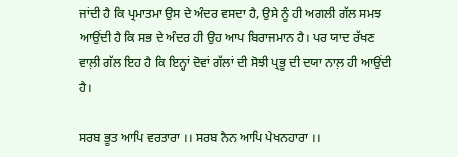ਜਾਂਦੀ ਹੈ ਕਿ ਪ੍ਰਮਾਤਮਾ ਉਸ ਦੇ ਅੰਦਰ ਵਸਦਾ ਹੈ, ਉਸੇ ਨੂੰ ਹੀ ਅਗਲੀ ਗੱਲ ਸਮਝ ਆਉਂਦੀ ਹੈ ਕਿ ਸਭ ਦੇ ਅੰਦਰ ਹੀ ਉਹ ਆਪ ਬਿਰਾਜਮਾਨ ਹੈ। ਪਰ ਯਾਦ ਰੱਖਣ ਵਾਲ਼ੀ ਗੱਲ ਇਹ ਹੈ ਕਿ ਇਨ੍ਹਾਂ ਦੋਵਾਂ ਗੱਲਾਂ ਦੀ ਸੋਝੀ ਪ੍ਰਭੂ ਦੀ ਦਯਾ ਨਾਲ਼ ਹੀ ਆਉਂਦੀ ਹੈ।

ਸਰਬ ਭੂਤ ਆਪਿ ਵਰਤਾਰਾ ।। ਸਰਬ ਨੈਨ ਆਪਿ ਪੇਖਨਹਾਰਾ ।।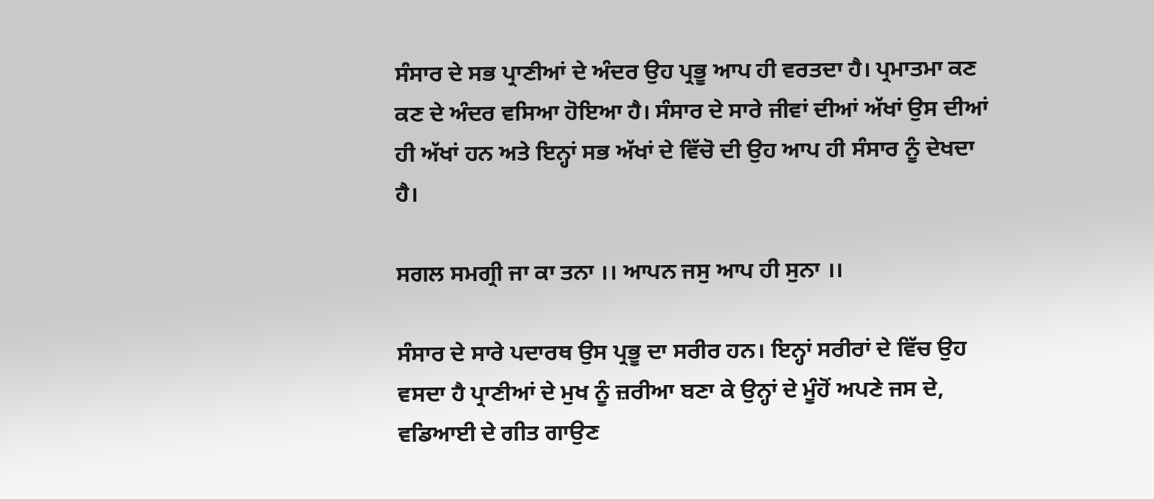ਸੰਸਾਰ ਦੇ ਸਭ ਪ੍ਰਾਣੀਆਂ ਦੇ ਅੰਦਰ ਉਹ ਪ੍ਰਭੂ ਆਪ ਹੀ ਵਰਤਦਾ ਹੈ। ਪ੍ਰਮਾਤਮਾ ਕਣ ਕਣ ਦੇ ਅੰਦਰ ਵਸਿਆ ਹੋਇਆ ਹੈ। ਸੰਸਾਰ ਦੇ ਸਾਰੇ ਜੀਵਾਂ ਦੀਆਂ ਅੱਖਾਂ ਉਸ ਦੀਆਂ ਹੀ ਅੱਖਾਂ ਹਨ ਅਤੇ ਇਨ੍ਹਾਂ ਸਭ ਅੱਖਾਂ ਦੇ ਵਿੱਚੋ ਦੀ ਉਹ ਆਪ ਹੀ ਸੰਸਾਰ ਨੂੰ ਦੇਖਦਾ ਹੈ।

ਸਗਲ ਸਮਗ੍ਰੀ ਜਾ ਕਾ ਤਨਾ ।। ਆਪਨ ਜਸੁ ਆਪ ਹੀ ਸੁਨਾ ।।

ਸੰਸਾਰ ਦੇ ਸਾਰੇ ਪਦਾਰਥ ਉਸ ਪ੍ਰਭੂ ਦਾ ਸਰੀਰ ਹਨ। ਇਨ੍ਹਾਂ ਸਰੀਰਾਂ ਦੇ ਵਿੱਚ ਉਹ ਵਸਦਾ ਹੈ ਪ੍ਰਾਣੀਆਂ ਦੇ ਮੁਖ ਨੂੰ ਜ਼ਰੀਆ ਬਣਾ ਕੇ ਉਨ੍ਹਾਂ ਦੇ ਮੂੰਹੋਂ ਅਪਣੇ ਜਸ ਦੇ, ਵਡਿਆਈ ਦੇ ਗੀਤ ਗਾਉਣ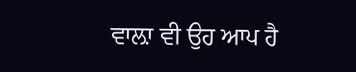ਵਾਲ਼ਾ ਵੀ ਉਹ ਆਪ ਹੈ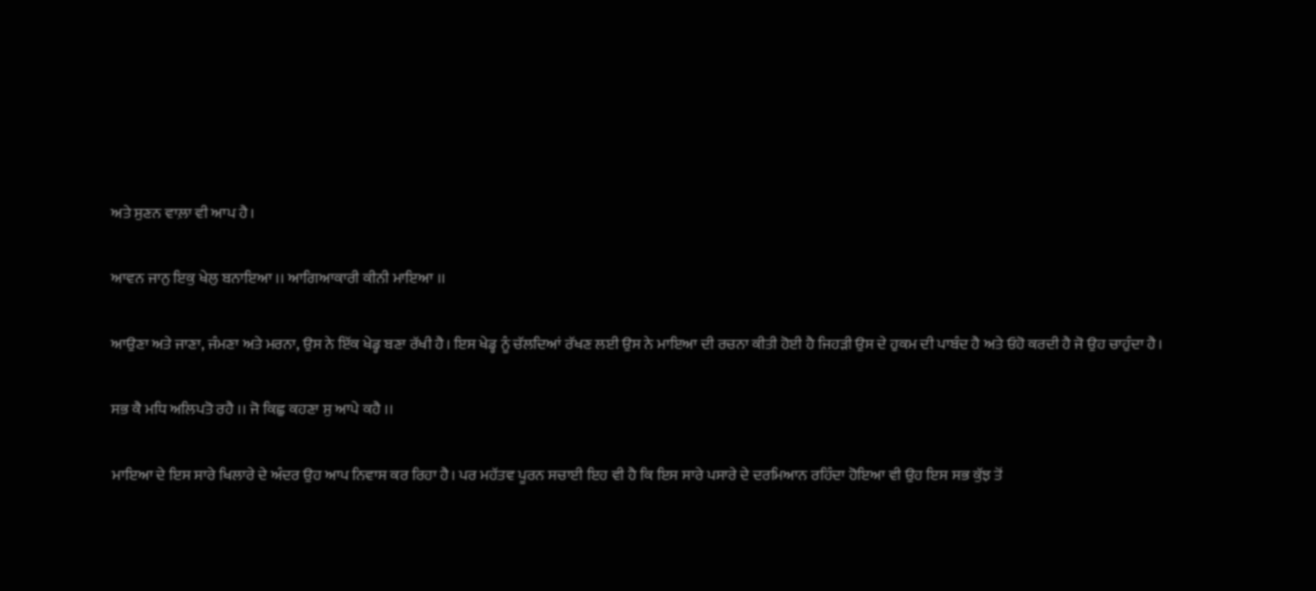ਅਤੇ ਸੁਣਨ ਵਾਲ਼ਾ ਵੀ ਆਪ ਹੈ।

ਆਵਨ ਜਾਨੁ ਇਕੁ ਖੇਲੁ ਬਨਾਇਆ ।। ਆਗਿਆਕਾਰੀ ਕੀਨੀ ਮਾਇਆ ।।

ਆਉਣਾ ਅਤੇ ਜਾਣਾ, ਜੰਮਣਾ ਅਤੇ ਮਰਨਾ, ਉਸ ਨੇ ਇੱਕ ਖੇਡ੍ਹ ਬਣਾ ਰੱਖੀ ਹੈ। ਇਸ ਖੇਡ੍ਹ ਨੂੰ ਚੱਲਦਿਆਂ ਰੱਖਣ ਲਈ ਉਸ ਨੇ ਮਾਇਆ ਦੀ ਰਚਨਾ ਕੀਤੀ ਹੋਈ ਹੈ ਜਿਹੜੀ ਉਸ ਦੇ ਹੁਕਮ ਦੀ ਪਾਬੰਦ ਹੈ ਅਤੇ ਓਹੋ ਕਰਦੀ ਹੈ ਜੋ ਉਹ ਚਾਹੁੰਦਾ ਹੈ।

ਸਭ ਕੈ ਮਧਿ ਅਲਿਪਤੋ ਰਹੈ ।। ਜੋ ਕਿਛੁ ਕਹਣਾ ਸੁ ਆਪੇ ਕਹੈ ।।

ਮਾਇਆ ਦੇ ਇਸ ਸਾਰੇ ਖਿਲਾਰੇ ਦੇ ਅੰਦਰ ਉਹ ਆਪ ਨਿਵਾਸ ਕਰ ਰਿਹਾ ਹੈ। ਪਰ ਮਹੱਤਵ ਪੂਰਨ ਸਚਾਈ ਇਹ ਵੀ ਹੈ ਕਿ ਇਸ ਸਾਰੇ ਪਸਾਰੇ ਦੇ ਦਰਮਿਆਨ ਰਹਿੰਦਾ ਹੋਇਆ ਵੀ ਉਹ ਇਸ ਸਭ ਕੁੱਝ ਤੋਂ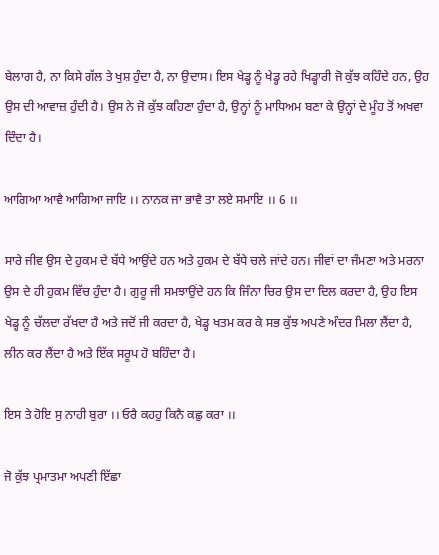ਬੇਲਾਗ ਹੈ, ਨਾ ਕਿਸੇ ਗੱਲ ਤੇ ਖੁਸ਼ ਹੁੰਦਾ ਹੈ, ਨਾ ਉਦਾਸ। ਇਸ ਖੇਡ੍ਹ ਨੂੰ ਖੇਡ੍ਹ ਰਹੇ ਖਿਡ੍ਹਾਰੀ ਜੋ ਕੁੱਝ ਕਹਿੰਦੇ ਹਨ, ਉਹ ਉਸ ਦੀ ਆਵਾਜ਼ ਹੁੰਦੀ ਹੈ। ਉਸ ਨੇ ਜੋ ਕੁੱਝ ਕਹਿਣਾ ਹੁੰਦਾ ਹੈ, ਉਨ੍ਹਾਂ ਨੂੰ ਮਾਧਿਅਮ ਬਣਾ ਕੇ ਉਨ੍ਹਾਂ ਦੇ ਮੂੰਹ ਤੋਂ ਅਖਵਾ ਦਿੰਦਾ ਹੈ।

ਆਗਿਆ ਆਵੈ ਆਗਿਆ ਜਾਇ ।। ਨਾਨਕ ਜਾ ਭਾਵੈ ਤਾ ਲਏ ਸਮਾਇ ।। 6 ।।

ਸਾਰੇ ਜੀਵ ਉਸ ਦੇ ਹੁਕਮ ਦੇ ਬੱਧੇ ਆਉਂਦੇ ਹਨ ਅਤੇ ਹੁਕਮ ਦੇ ਬੱਧੇ ਚਲੇ ਜਾਂਦੇ ਹਨ। ਜੀਵਾਂ ਦਾ ਜੰਮਣਾ ਅਤੇ ਮਰਨਾ ਉਸ ਦੇ ਹੀ ਹੁਕਮ ਵਿੱਚ ਹੁੰਦਾ ਹੈ। ਗੁਰੂ ਜੀ ਸਮਝਾਉਂਦੇ ਹਨ ਕਿ ਜਿੰਨਾ ਚਿਰ ਉਸ ਦਾ ਦਿਲ ਕਰਦਾ ਹੈ, ਉਹ ਇਸ ਖੇਡ੍ਹ ਨੂੰ ਚੱਲਦਾ ਰੱਖਦਾ ਹੈ ਅਤੇ ਜਦੋਂ ਜੀ ਕਰਦਾ ਹੈ, ਖੇਡ੍ਹ ਖਤਮ ਕਰ ਕੇ ਸਭ ਕੁੱਝ ਅਪਣੇ ਅੰਦਰ ਮਿਲਾ ਲੈਂਦਾ ਹੈ, ਲੀਨ ਕਰ ਲੈਂਦਾ ਹੈ ਅਤੇ ਇੱਕ ਸਰੂਪ ਹੋ ਬਹਿੰਦਾ ਹੈ।

ਇਸ ਤੇ ਹੋਇ ਸੁ ਨਾਹੀ ਬੁਰਾ ।। ਓਰੈ ਕਹਹੁ ਕਿਨੈ ਕਛੁ ਕਰਾ ।।

ਜੋ ਕੁੱਝ ਪ੍ਰਮਾਤਮਾ ਅਪਣੀ ਇੱਛਾ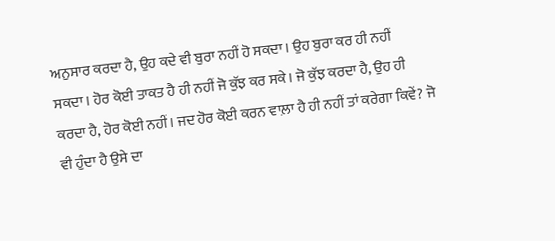ਅਨੁਸਾਰ ਕਰਦਾ ਹੈ, ਉਹ ਕਦੇ ਵੀ ਬੁਰਾ ਨਹੀਂ ਹੋ ਸਕਦਾ। ਉਹ ਬੁਰਾ ਕਰ ਹੀ ਨਹੀਂ ਸਕਦਾ। ਹੋਰ ਕੋਈ ਤਾਕਤ ਹੈ ਹੀ ਨਹੀਂ ਜੋ ਕੁੱਝ ਕਰ ਸਕੇ। ਜੋ ਕੁੱਝ ਕਰਦਾ ਹੈ, ਉਹ ਹੀ ਕਰਦਾ ਹੈ, ਹੋਰ ਕੋਈ ਨਹੀਂ। ਜਦ ਹੋਰ ਕੋਈ ਕਰਨ ਵਾਲ਼ਾ ਹੈ ਹੀ ਨਹੀਂ ਤਾਂ ਕਰੇਗਾ ਕਿਵੇਂ? ਜੋ ਵੀ ਹੁੰਦਾ ਹੈ ਉਸੇ ਦਾ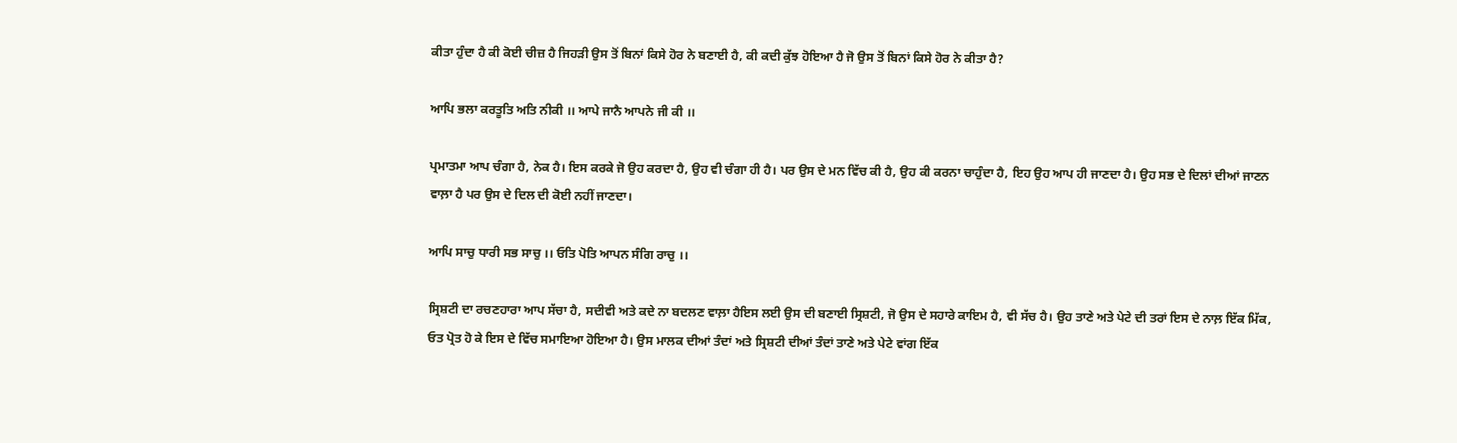ਕੀਤਾ ਹੁੰਦਾ ਹੈ ਕੀ ਕੋਈ ਚੀਜ਼ ਹੈ ਜਿਹੜੀ ਉਸ ਤੋਂ ਬਿਨਾਂ ਕਿਸੇ ਹੋਰ ਨੇ ਬਣਾਈ ਹੈ, ਕੀ ਕਦੀ ਕੁੱਝ ਹੋਇਆ ਹੈ ਜੋ ਉਸ ਤੋਂ ਬਿਨਾਂ ਕਿਸੇ ਹੋਰ ਨੇ ਕੀਤਾ ਹੈ?

ਆਪਿ ਭਲਾ ਕਰਤੂਤਿ ਅਤਿ ਨੀਕੀ ।। ਆਪੇ ਜਾਨੈ ਆਪਨੇ ਜੀ ਕੀ ।।

ਪ੍ਰਮਾਤਮਾ ਆਪ ਚੰਗਾ ਹੈ, ਨੇਕ ਹੈ। ਇਸ ਕਰਕੇ ਜੋ ਉਹ ਕਰਦਾ ਹੈ, ਉਹ ਵੀ ਚੰਗਾ ਹੀ ਹੈ। ਪਰ ਉਸ ਦੇ ਮਨ ਵਿੱਚ ਕੀ ਹੈ, ਉਹ ਕੀ ਕਰਨਾ ਚਾਹੁੰਦਾ ਹੈ, ਇਹ ਉਹ ਆਪ ਹੀ ਜਾਣਦਾ ਹੈ। ਉਹ ਸਭ ਦੇ ਦਿਲਾਂ ਦੀਆਂ ਜਾਣਨ ਵਾਲ਼ਾ ਹੈ ਪਰ ਉਸ ਦੇ ਦਿਲ ਦੀ ਕੋਈ ਨਹੀਂ ਜਾਣਦਾ।

ਆਪਿ ਸਾਚੁ ਧਾਰੀ ਸਭ ਸਾਚੁ ।। ਓਤਿ ਪੋਤਿ ਆਪਨ ਸੰਗਿ ਰਾਚੁ ।।

ਸ੍ਰਿਸ਼ਟੀ ਦਾ ਰਚਣਹਾਰਾ ਆਪ ਸੱਚਾ ਹੈ, ਸਦੀਵੀ ਅਤੇ ਕਦੇ ਨਾ ਬਦਲਣ ਵਾਲ਼ਾ ਹੈਇਸ ਲਈ ਉਸ ਦੀ ਬਣਾਈ ਸ੍ਰਿਸ਼ਟੀ, ਜੋ ਉਸ ਦੇ ਸਹਾਰੇ ਕਾਇਮ ਹੈ, ਵੀ ਸੱਚ ਹੈ। ਉਹ ਤਾਣੇ ਅਤੇ ਪੇਟੇ ਦੀ ਤਰਾਂ ਇਸ ਦੇ ਨਾਲ਼ ਇੱਕ ਮਿੱਕ, ਓਤ ਪ੍ਰੋਤ ਹੋ ਕੇ ਇਸ ਦੇ ਵਿੱਚ ਸਮਾਇਆ ਹੋਇਆ ਹੈ। ਉਸ ਮਾਲਕ ਦੀਆਂ ਤੰਦਾਂ ਅਤੇ ਸ੍ਰਿਸ਼ਟੀ ਦੀਆਂ ਤੰਦਾਂ ਤਾਣੇ ਅਤੇ ਪੇਟੇ ਵਾਂਗ ਇੱਕ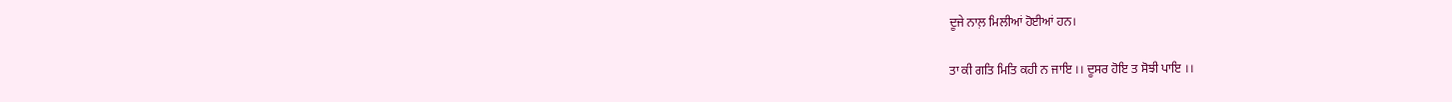ਦੂਜੇ ਨਾਲ਼ ਮਿਲੀਆਂ ਹੋਈਆਂ ਹਨ।

ਤਾ ਕੀ ਗਤਿ ਮਿਤਿ ਕਹੀ ਨ ਜਾਇ ।। ਦੂਸਰ ਹੋਇ ਤ ਸੋਝੀ ਪਾਇ ।।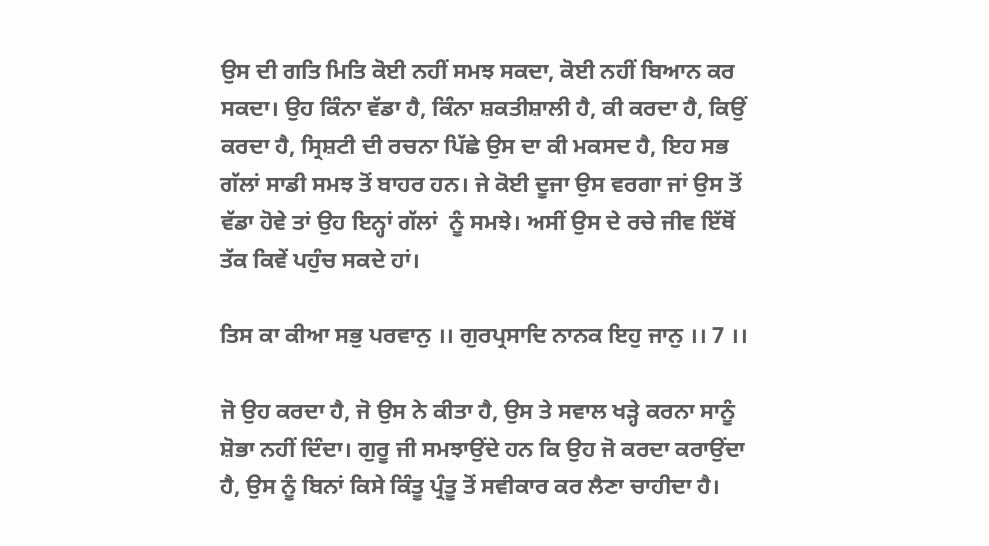ਉਸ ਦੀ ਗਤਿ ਮਿਤਿ ਕੋਈ ਨਹੀਂ ਸਮਝ ਸਕਦਾ, ਕੋਈ ਨਹੀਂ ਬਿਆਨ ਕਰ ਸਕਦਾ। ਉਹ ਕਿੰਨਾ ਵੱਡਾ ਹੈ, ਕਿੰਨਾ ਸ਼ਕਤੀਸ਼ਾਲੀ ਹੈ, ਕੀ ਕਰਦਾ ਹੈ, ਕਿਉਂ ਕਰਦਾ ਹੈ, ਸ੍ਰਿਸ਼ਟੀ ਦੀ ਰਚਨਾ ਪਿੱਛੇ ਉਸ ਦਾ ਕੀ ਮਕਸਦ ਹੈ, ਇਹ ਸਭ ਗੱਲਾਂ ਸਾਡੀ ਸਮਝ ਤੋਂ ਬਾਹਰ ਹਨ। ਜੇ ਕੋਈ ਦੂਜਾ ਉਸ ਵਰਗਾ ਜਾਂ ਉਸ ਤੋਂ ਵੱਡਾ ਹੋਵੇ ਤਾਂ ਉਹ ਇਨ੍ਹਾਂ ਗੱਲਾਂ  ਨੂੰ ਸਮਝੇ। ਅਸੀਂ ਉਸ ਦੇ ਰਚੇ ਜੀਵ ਇੱਥੋਂ ਤੱਕ ਕਿਵੇਂ ਪਹੁੰਚ ਸਕਦੇ ਹਾਂ।

ਤਿਸ ਕਾ ਕੀਆ ਸਭੁ ਪਰਵਾਨੁ ।। ਗੁਰਪ੍ਰਸਾਦਿ ਨਾਨਕ ਇਹੁ ਜਾਨੁ ।। 7 ।।

ਜੋ ਉਹ ਕਰਦਾ ਹੈ, ਜੋ ਉਸ ਨੇ ਕੀਤਾ ਹੈ, ਉਸ ਤੇ ਸਵਾਲ ਖੜ੍ਹੇ ਕਰਨਾ ਸਾਨੂੰ ਸ਼ੋਭਾ ਨਹੀਂ ਦਿੰਦਾ। ਗੁਰੂ ਜੀ ਸਮਝਾਉਂਦੇ ਹਨ ਕਿ ਉਹ ਜੋ ਕਰਦਾ ਕਰਾਉਂਦਾ ਹੈ, ਉਸ ਨੂੰ ਬਿਨਾਂ ਕਿਸੇ ਕਿੰਤੂ ਪ੍ਰੰਤੂ ਤੋਂ ਸਵੀਕਾਰ ਕਰ ਲੈਣਾ ਚਾਹੀਦਾ ਹੈ।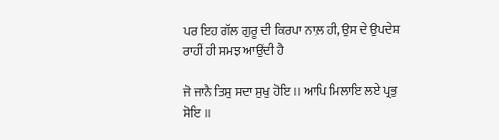ਪਰ ਇਹ ਗੱਲ ਗੁਰੂ ਦੀ ਕਿਰਪਾ ਨਾਲ਼ ਹੀ, ਉਸ ਦੇ ਉਪਦੇਸ਼ ਰਾਹੀਂ ਹੀ ਸਮਝ ਆਉਂਦੀ ਹੈ

ਜੋ ਜਾਨੈ ਤਿਸੁ ਸਦਾ ਸੁਖੁ ਹੋਇ ।। ਆਪਿ ਮਿਲਾਇ ਲਏ ਪ੍ਰਭੁ ਸੋਇ ।।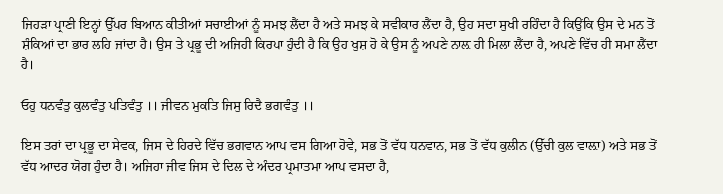ਜਿਹੜਾ ਪ੍ਰਾਣੀ ਇਨ੍ਹਾਂ ਉੱਪਰ ਬਿਆਨ ਕੀਤੀਆਂ ਸਚਾਈਆਂ ਨੂੰ ਸਮਝ ਲੈਂਦਾ ਹੈ ਅਤੇ ਸਮਝ ਕੇ ਸਵੀਕਾਰ ਲੈਂਦਾ ਹੈ, ਉਹ ਸਦਾ ਸੁਖੀ ਰਹਿੰਦਾ ਹੈ ਕਿਉਂਕਿ ਉਸ ਦੇ ਮਨ ਤੋਂ ਸ਼ੰਕਿਆਂ ਦਾ ਭਾਰ ਲਹਿ ਜਾਂਦਾ ਹੈ। ਉਸ ਤੇ ਪ੍ਰਭੂ ਦੀ ਅਜਿਹੀ ਕਿਰਪਾ ਹੁੰਦੀ ਹੈ ਕਿ ਉਹ ਖੁਸ਼ ਹੋ ਕੇ ਉਸ ਨੂੰ ਅਪਣੇ ਨਾਲ਼ ਹੀ ਮਿਲਾ ਲੈਂਦਾ ਹੈ, ਅਪਣੇ ਵਿੱਚ ਹੀ ਸਮਾ ਲੈਂਦਾ ਹੈ।

ਓਹੁ ਧਨਵੰਤੁ ਕੁਲਵੰਤੁ ਪਤਿਵੰਤੁ ।। ਜੀਵਨ ਮੁਕਤਿ ਜਿਸੁ ਰਿਦੈ ਭਗਵੰਤੁ ।।

ਇਸ ਤਰਾਂ ਦਾ ਪ੍ਰਭੂ ਦਾ ਸੇਵਕ, ਜਿਸ ਦੇ ਹਿਰਦੇ ਵਿੱਚ ਭਗਵਾਨ ਆਪ ਵਸ ਗਿਆ ਹੋਵੇ, ਸਭ ਤੋਂ ਵੱਧ ਧਨਵਾਨ, ਸਭ ਤੋਂ ਵੱਧ ਕੁਲੀਨ (ਉੱਚੀ ਕੁਲ ਵਾਲ਼ਾ) ਅਤੇ ਸਭ ਤੋਂ ਵੱਧ ਆਦਰ ਯੋਗ ਹੁੰਦਾ ਹੈ। ਅਜਿਹਾ ਜੀਵ ਜਿਸ ਦੇ ਦਿਲ ਦੇ ਅੰਦਰ ਪ੍ਰਮਾਤਮਾ ਆਪ ਵਸਦਾ ਹੈ,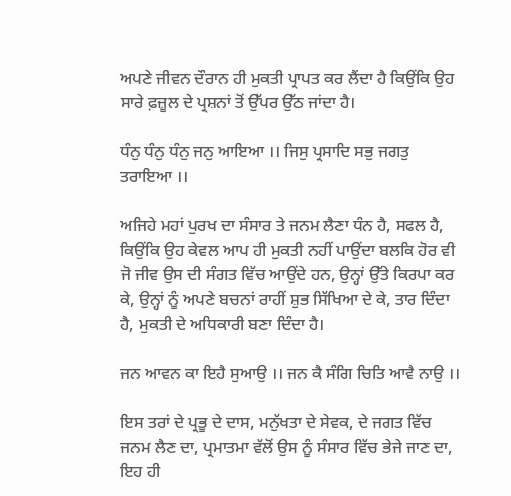ਅਪਣੇ ਜੀਵਨ ਦੌਰਾਨ ਹੀ ਮੁਕਤੀ ਪ੍ਰਾਪਤ ਕਰ ਲੈਂਦਾ ਹੈ ਕਿਉਂਕਿ ਉਹ ਸਾਰੇ ਫ਼ਜ਼ੂਲ ਦੇ ਪ੍ਰਸ਼ਨਾਂ ਤੋਂ ਉੱਪਰ ਉੱਠ ਜਾਂਦਾ ਹੈ।

ਧੰਨੁ ਧੰਨੁ ਧੰਨੁ ਜਨੁ ਆਇਆ ।। ਜਿਸੁ ਪ੍ਰਸਾਦਿ ਸਭੁ ਜਗਤੁ ਤਰਾਇਆ ।।

ਅਜਿਹੇ ਮਹਾਂ ਪੁਰਖ ਦਾ ਸੰਸਾਰ ਤੇ ਜਨਮ ਲੈਣਾ ਧੰਨ ਹੈ, ਸਫਲ ਹੈ, ਕਿਉਂਕਿ ਉਹ ਕੇਵਲ ਆਪ ਹੀ ਮੁਕਤੀ ਨਹੀਂ ਪਾਉਂਦਾ ਬਲਕਿ ਹੋਰ ਵੀ ਜੋ ਜੀਵ ਉਸ ਦੀ ਸੰਗਤ ਵਿੱਚ ਆਉਂਦੇ ਹਨ, ਉਨ੍ਹਾਂ ਉੱਤੇ ਕਿਰਪਾ ਕਰ ਕੇ, ਉਨ੍ਹਾਂ ਨੂੰ ਅਪਣੇ ਬਚਨਾਂ ਰਾਹੀਂ ਸ਼ੁਭ ਸਿੱਖਿਆ ਦੇ ਕੇ, ਤਾਰ ਦਿੰਦਾ ਹੈ, ਮੁਕਤੀ ਦੇ ਅਧਿਕਾਰੀ ਬਣਾ ਦਿੰਦਾ ਹੈ।

ਜਨ ਆਵਨ ਕਾ ਇਹੈ ਸੁਆਉ ।। ਜਨ ਕੈ ਸੰਗਿ ਚਿਤਿ ਆਵੈ ਨਾਉ ।।

ਇਸ ਤਰਾਂ ਦੇ ਪ੍ਰਭੂ ਦੇ ਦਾਸ, ਮਨੁੱਖਤਾ ਦੇ ਸੇਵਕ, ਦੇ ਜਗਤ ਵਿੱਚ ਜਨਮ ਲੈਣ ਦਾ, ਪ੍ਰਮਾਤਮਾ ਵੱਲੋਂ ਉਸ ਨੂੰ ਸੰਸਾਰ ਵਿੱਚ ਭੇਜੇ ਜਾਣ ਦਾ, ਇਹ ਹੀ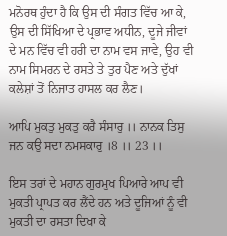ਮਨੋਰਥ ਹੁੰਦਾ ਹੈ ਕਿ ਉਸ ਦੀ ਸੰਗਤ ਵਿੱਚ ਆ ਕੇ, ਉਸ ਦੀ ਸਿੱਖਿਆ ਦੇ ਪ੍ਰਭਾਵ ਅਧੀਨ, ਦੂਜੇ ਜੀਵਾਂ ਦੇ ਮਨ ਵਿੱਚ ਵੀ ਹਰੀ ਦਾ ਨਾਮ ਵਸ ਜਾਵੇ, ਉਹ ਵੀ ਨਾਮ ਸਿਮਰਨ ਦੇ ਰਸਤੇ ਤੇ ਤੁਰ ਪੈਣ ਅਤੇ ਦੁੱਖਾਂ ਕਲੇਸ਼ਾਂ ਤੋਂ ਨਿਜਾਤ ਹਾਸਲ ਕਰ ਲੈਣ।

ਆਪਿ ਮੁਕਤੁ ਮੁਕਤੁ ਕਰੈ ਸੰਸਾਰੁ ।। ਨਾਨਕ ਤਿਸੁ ਜਨ ਕਉ ਸਦਾ ਨਮਸਕਾਰੁ ।8 ।। 23 ।।

ਇਸ ਤਰਾਂ ਦੇ ਮਹਾਨ ਗੁਰਮੁਖ ਪਿਆਰੇ ਆਪ ਵੀ ਮੁਕਤੀ ਪ੍ਰਾਪਤ ਕਰ ਲੈਂਦੇ ਹਨ ਅਤੇ ਦੂਜਿਆਂ ਨੂੰ ਵੀ ਮੁਕਤੀ ਦਾ ਰਸਤਾ ਦਿਖਾ ਕੇ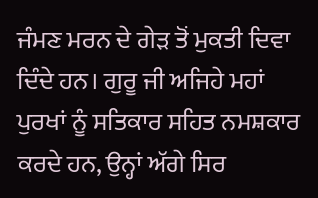ਜੰਮਣ ਮਰਨ ਦੇ ਗੇੜ ਤੋਂ ਮੁਕਤੀ ਦਿਵਾ ਦਿੰਦੇ ਹਨ। ਗੁਰੂ ਜੀ ਅਜਿਹੇ ਮਹਾਂ ਪੁਰਖਾਂ ਨੂੰ ਸਤਿਕਾਰ ਸਹਿਤ ਨਮਸ਼ਕਾਰ ਕਰਦੇ ਹਨ, ਉਨ੍ਹਾਂ ਅੱਗੇ ਸਿਰ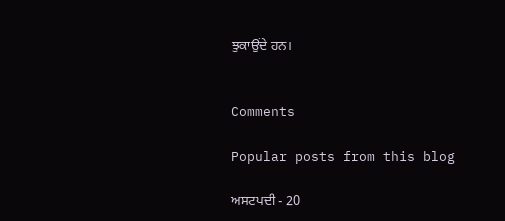ਝੁਕਾਉਂਦੇ ਹਨ।


Comments

Popular posts from this blog

ਅਸਟਪਦੀ - 20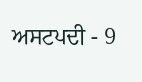ਅਸਟਪਦੀ - 9